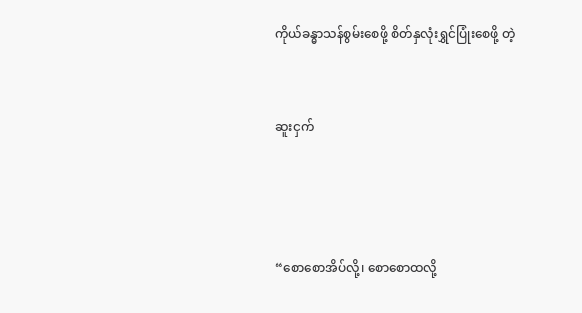ကိုယ်ခန္ဓာသန်စွမ်းစေဖို့ စိတ်နှလုံးရွှင်ပြုံးစေဖို့ တဲ့



ဆူးငှက်





“စောစောအိပ်လို့၊ စောစောထလို့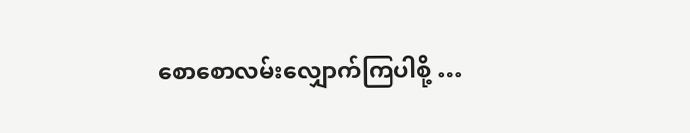စောစောလမ်းလျှောက်ကြပါစို့ …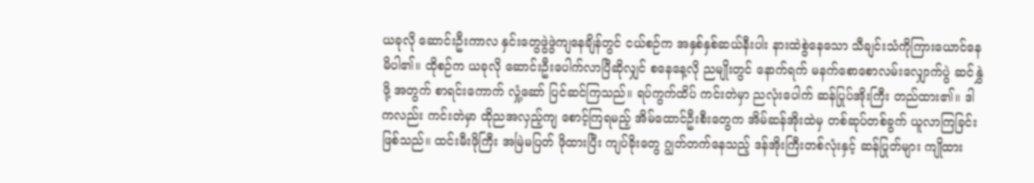ယခုလို ဆောင်းဦးကာလ နှင်းတွေဖွဲဖွဲကျနေချိန်တွင် ငယ်စဉ်က အနှစ်နှစ်ဆယ်နီးပါး နားထဲစွဲနေသော သီချင်းသံကိုကြားယောင်နေမိပါ၏။ ထိုစဉ်က ယခုလို ဆောင်းဦးပေါက်လာပြီဆိုလျှင် စနေနေ့လို ညမျိုးတွင် နောက်ရက် မနက်စောစောလမ်းလျှောက်ပွဲ ဆင်နွှဲဖို့ အတွက် စာရင်းကောက် လှုံ့ဆော် ပြင်ဆင်ကြသည်။ ရပ်ကွက်ထိပ် ကင်းတဲမှာ ညလုံးပေါက် ဆန်ပြုပ်အိုးကြီး တည်ထား၏။ ဒါကလည်း ကင်းတဲမှာ ထိုညအလှည့်ကျ စောင့်ကြရမည့် အိမ်ထောင်ဦးစီးတွေက အိမ်ဆန်အိုးထဲမှ တစ်ဆုပ်တစ်ခွက် ယူလာကြခြင်း ဖြစ်သည်။ ထင်းမီးဖိုကြီး အမြဲမပြတ် ဖိုထားပြီး ကျပ်ခိုးတွေ ဂျွတ်တက်နေသည့် ဒန်အိုးကြီးတစ်လုံးနှင့် ဆန်ပြုတ်များ ကျိုထား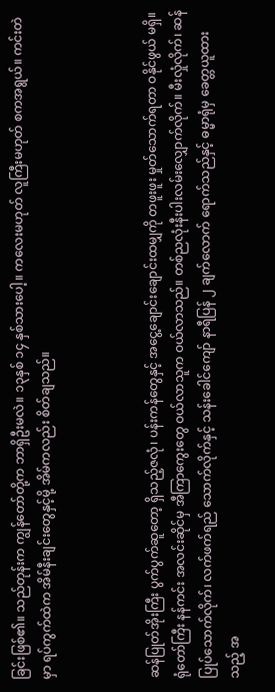ခြင်းဖြစ်၏။ သည်တုန်းက ကျွန်တော်တို့က ဘာရှိဦးမလဲ။ ၁၃နှစ် ၁၄ နှစ်သားပေါ့။ ကလေးမဟုတ် လူကြီးမဟုတ် စကအရွယ်။ ကင်းတဲမှာ ရပ်ကွက်ထဲက အိမ်နီးချင်းတွေနှင့်မို့ အိမ်ကလည်း စိတ်ချသည်။



ဆန်ပြုတ်အိုးကြီး ပွက်ပွက်ဆူတော့ ရှိသည့်ဇလုံ၊ ပန်းကန်တွေနှင့် အငွေ့ချောင်းချောင်းထမျှကို တဖူးဖူး မှုတ်သောက်ရတာ ဝနိုင်ဖွယ် မရှိ။ ရုံတော်ကြီး နန်ကင်း အလင်းဆိုင်မှ အီကြာကွေးတွေ ဝယ်လာသူက ဝယ်လာသည်။ တစ်ညလုံးနီးပါးလမ်းလျှောက်လိုက်။ မီးလှုံလိုက်၊ ဆန်ပြုပ်သောက်လိုက်၊ လက်ဖက်ရည် သောက်လိုက်နှင့် သန်းခေါင်ကျော် နာရီပြန် ၂ ချက်လောက် ရောက်သည်နှင့် ဓမ္မာရုံမှ ခေတ္တယူထားသည့် အ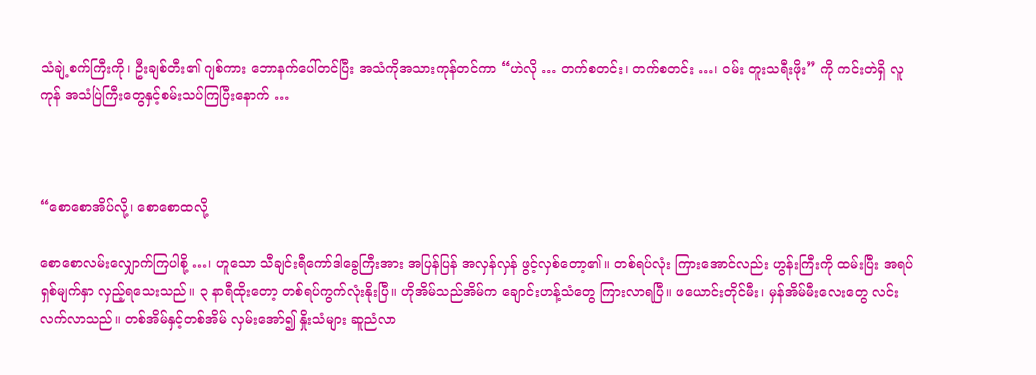သံချဲ့စက်ကြီးကို၊ ဦးချစ်တီး၏ ဂျစ်ကား ဘောနက်ပေါ်တင်ပြီး အသံကိုအသားကုန်တင်ကာ “ဟဲလို … တက်စတင်း၊ တက်စတင်း …၊ ဝမ်း တူးသရီးဖိုး” ကို ကင်းတဲရှိ လူကုန် အသံပြဲကြီးတွေနှင့်စမ်းသပ်ကြပြီးနောက် …



“စောစောအိပ်လို့၊ စောစောထလို့

စောစောလမ်းလျှောက်ကြပါစို့ …၊ ဟူသော သီချင်းရီကော်ဒါခွေကြီးအား အပြန်ပြန် အလှန်လှန် ဖွင့်လှစ်တော့၏။ တစ်ရပ်လုံး ကြားအောင်လည်း ဟွန်းကြီးကို ထမ်းပြီး အရပ်ရှစ်မျက်နှာ လှည့်ရသေးသည်။ ၃ နာရီထိုးတော့ တစ်ရပ်ကွက်လုံးနိုးပြီ။ ဟိုအိမ်သည်အိမ်က ချောင်းဟန့်သံတွေ ကြားလာရပြီ။ ဖယောင်းတိုင်မီး၊ မှန်အိမ်မီးလေးတွေ လင်းလက်လာသည်။ တစ်အိမ်နှင့်တစ်အိမ် လှမ်းအော်၍ နှိုးသံများ ဆူညံလာ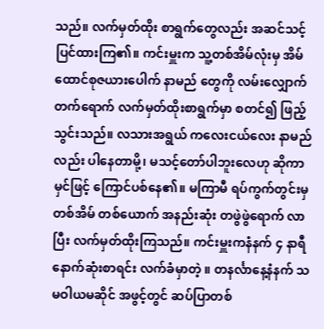သည်။ လက်မှတ်ထိုး စာရွက်တွေလည်း အဆင်သင့်ပြင်ထားကြ၏။ ကင်းမှူးက သူ့တစ်အိမ်လုံးမှ အိမ်ထောင်စုဇယားပေါက် နာမည် တွေကို လမ်းလျှောက်တက်ရောက် လက်မှတ်ထိုးစာရွက်မှာ စတင်၍ ဖြည့်သွင်းသည်။ လသားအရွယ် ကလေးငယ်လေး နာမည်လည်း ပါနေတာမို့၊ မသင့်တော်ပါဘူးလေဟု ဆိုကာ မှင်ဖြင့် ကြောင်ပစ်နေ၏။ မကြာမီ ရပ်ကွက်တွင်းမှ တစ်အိမ် တစ်ယောက် အနည်းဆုံး တဖွဲဖွဲရောက် လာပြီး လက်မှတ်ထိုးကြသည်။ ကင်းမှူးကနံနက် ၄ နာရီ နောက်ဆုံးစာရင်း လက်ခံမှာတဲ့ ။ တနင်္လာနေ့နံနက် သမဝါယမဆိုင် အဖွင့်တွင် ဆပ်ပြာတစ်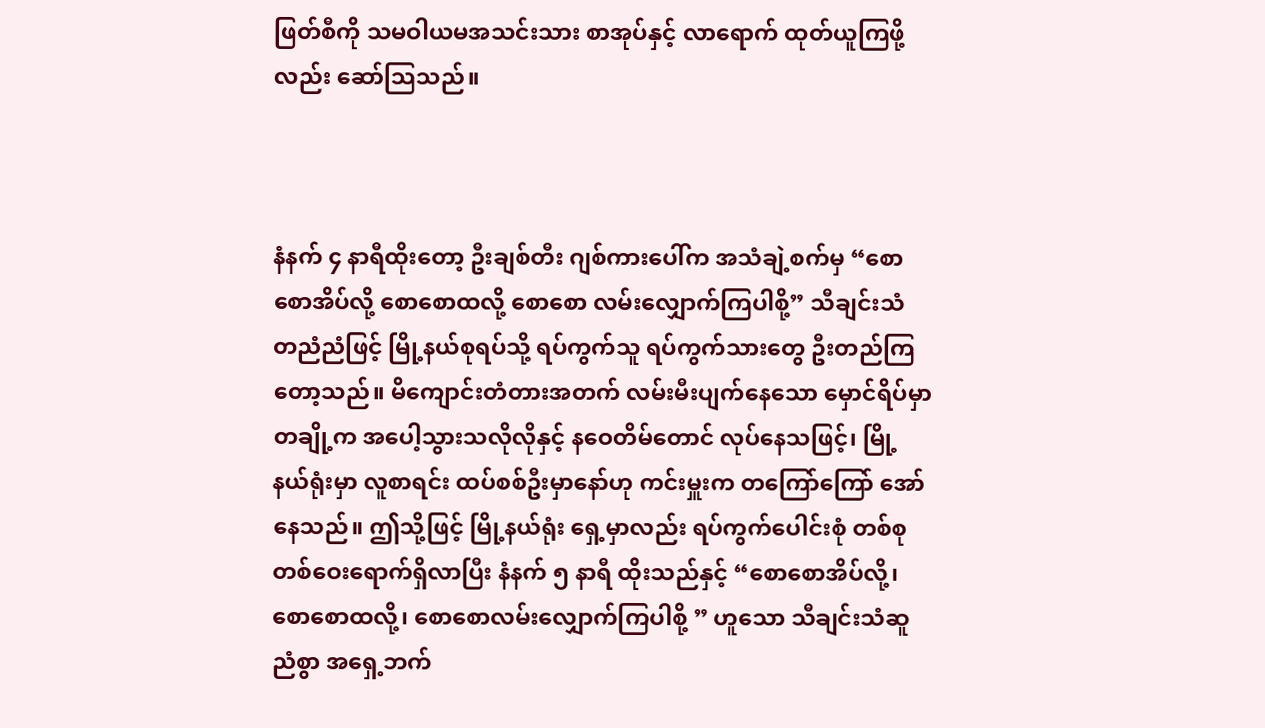ဖြတ်စီကို သမဝါယမအသင်းသား စာအုပ်နှင့် လာရောက် ထုတ်ယူကြဖို့လည်း ဆော်သြသည်။



နံနက် ၄ နာရီထိုးတော့ ဦးချစ်တီး ဂျစ်ကားပေါ်က အသံချဲ့စက်မှ “စောစောအိပ်လို့ စောစောထလို့ စောစော လမ်းလျှောက်ကြပါစို့” သီချင်းသံ တညံညံဖြင့် မြို့နယ်စုရပ်သို့ ရပ်ကွက်သူ ရပ်ကွက်သားတွေ ဦးတည်ကြတော့သည်။ မိကျောင်းတံတားအတက် လမ်းမီးပျက်နေသော မှောင်ရိပ်မှာ တချို့က အပေါ့သွားသလိုလိုနှင့် နဝေတိမ်တောင် လုပ်နေသဖြင့်၊ မြို့နယ်ရုံးမှာ လူစာရင်း ထပ်စစ်ဦးမှာနော်ဟု ကင်းမှူးက တကြော်ကြော် အော်နေသည်။ ဤသို့ဖြင့် မြို့နယ်ရုံး ရှေ့မှာလည်း ရပ်ကွက်ပေါင်းစုံ တစ်စုတစ်ဝေးရောက်ရှိလာပြီး နံနက် ၅ နာရီ ထိုးသည်နှင့် “စောစောအိပ်လို့၊ စောစောထလို့၊ စောစောလမ်းလျှောက်ကြပါစို့ ” ဟူသော သီချင်းသံဆူညံစွာ အရှေ့ဘက်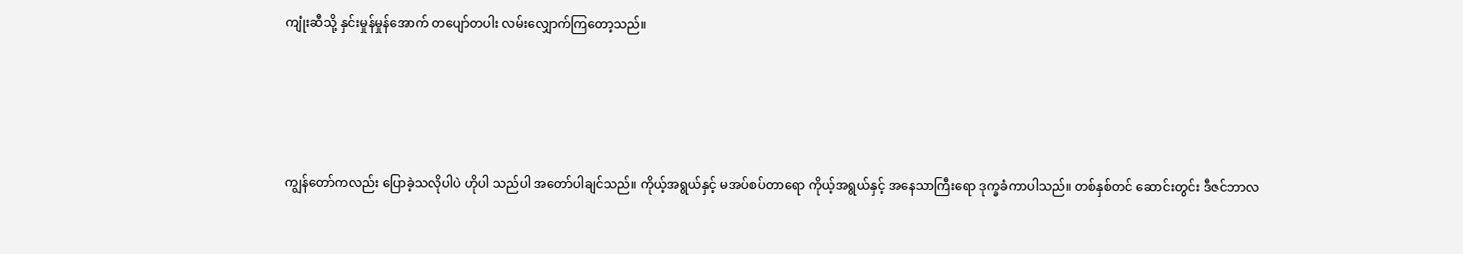ကျုံးဆီသို့ နှင်းမှုန်မှုန်အောက် တပျော်တပါး လမ်းလျှောက်ကြတော့သည်။





ကျွန်တော်ကလည်း ပြောခဲ့သလိုပါပဲ ဟိုပါ သည်ပါ အတော်ပါချင်သည်။ ကိုယ့်အရွယ်နှင့် မအပ်စပ်တာရော ကိုယ့်အရွယ်နှင့် အနေသာကြီးရော ဒုက္ခခံကာပါသည်။ တစ်နှစ်တင် ဆောင်းတွင်း ဒီဇင်ဘာလ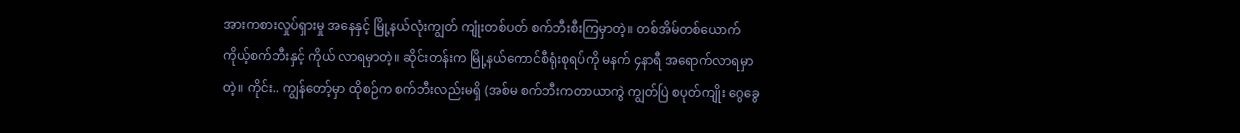အားကစားလှုပ်ရှားမှု အနေနှင့် မြို့နယ်လုံးကျွတ် ကျုံးတစ်ပတ် စက်ဘီးစီးကြမှာတဲ့။ တစ်အိမ်တစ်ယောက် ကိုယ့်စက်ဘီးနှင့် ကိုယ် လာရမှာတဲ့။ ဆိုင်းတန်းက မြို့နယ်ကောင်စီရုံးစုရပ်ကို မနက် ၄နာရီ အရောက်လာရမှာတဲ့။ ကိုင်း.. ကျွန်တော့်မှာ ထိုစဉ်က စက်ဘီးလည်းမရှိ (အစ်မ စက်ဘီးကတာယာကွဲ ကျွတ်ပြဲ စပုတ်ကျိုး ဂွေခွေ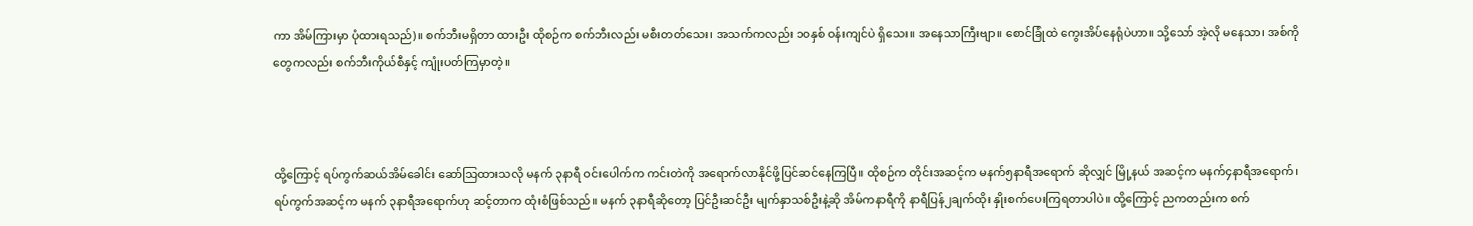ကာ အိမ်ကြားမှာ ပုံထားရသည်)။ စက်ဘီးမရှိတာ ထားဦး ထိုစဉ်က စက်ဘီးလည်း မစီးတတ်သေး၊ အသက်ကလည်း ၁၀နှစ် ဝန်းကျင်ပဲ ရှိသေး။ အနေသာကြီးဗျာ။ စောင်ခြုံထဲ ကွေးအိပ်နေရုံပဲဟာ။ သို့သော် အဲ့လို မနေသာ၊ အစ်ကိုတွေကလည်း စက်ဘီးကိုယ်စီနှင့် ကျုံးပတ်ကြမှာတဲ့။



ထို့ကြောင့် ရပ်ကွက်ဆယ်အိမ်ခေါင်း ဆော်သြထားသလို မနက် ၃နာရီ ဝင်းပေါက်က ကင်းတဲကို အရောက်လာနိုင်ဖို့ပြင်ဆင်နေကြပြီ။ ထိုစဉ်က တိုင်းအဆင့်က မနက်၅နာရီအရောက် ဆိုလျှင် မြို့နယ် အဆင့်က မနက်၄နာရီအရောက်၊ ရပ်ကွက်အဆင့်က မနက် ၃နာရီအရောက်ဟု ဆင့်တာက ထုံးစံဖြစ်သည်။ မနက် ၃နာရီဆိုတော့ ပြင်ဦးဆင်ဦး မျက်နှာသစ်ဦးနဲ့ဆို အိမ်ကနာရီကို နာရီပြန်၂ချက်ထိုး နှိုးစက်ပေးကြရတာပါပဲ။ ထို့ကြောင့် ညကတည်းက စက်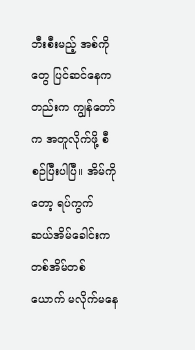ဘီးစီးမည့် အစ်ကိုတွေ ပြင်ဆင်နေကတည်းက ကျွန်တော်က အတူလိုက်ဖို့ စီစဉ်ပြီးပါပြီ။ အိမ်ကိုတော့ ရပ်ကွက် ဆယ်အိမ်ခေါင်းက တစ်အိမ်တစ်ယောက် မလိုက်မနေ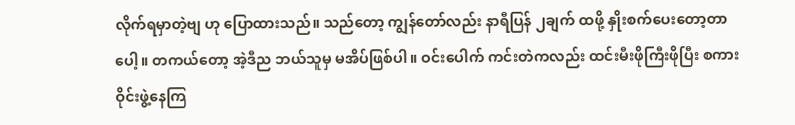လိုက်ရမှာတဲ့ဗျ ဟု ပြောထားသည်။ သည်တော့ ကျွန်တော်လည်း နာရီပြန် ၂ချက် ထဖို့ နှိုးစက်ပေးတော့တာပေါ့။ တကယ်တော့ အဲ့ဒီည ဘယ်သူမှ မအိပ်ဖြစ်ပါ။ ဝင်းပေါက် ကင်းတဲကလည်း ထင်းမီးဖိုကြီးဖိုပြီး စကားဝိုင်းဖွဲ့နေကြ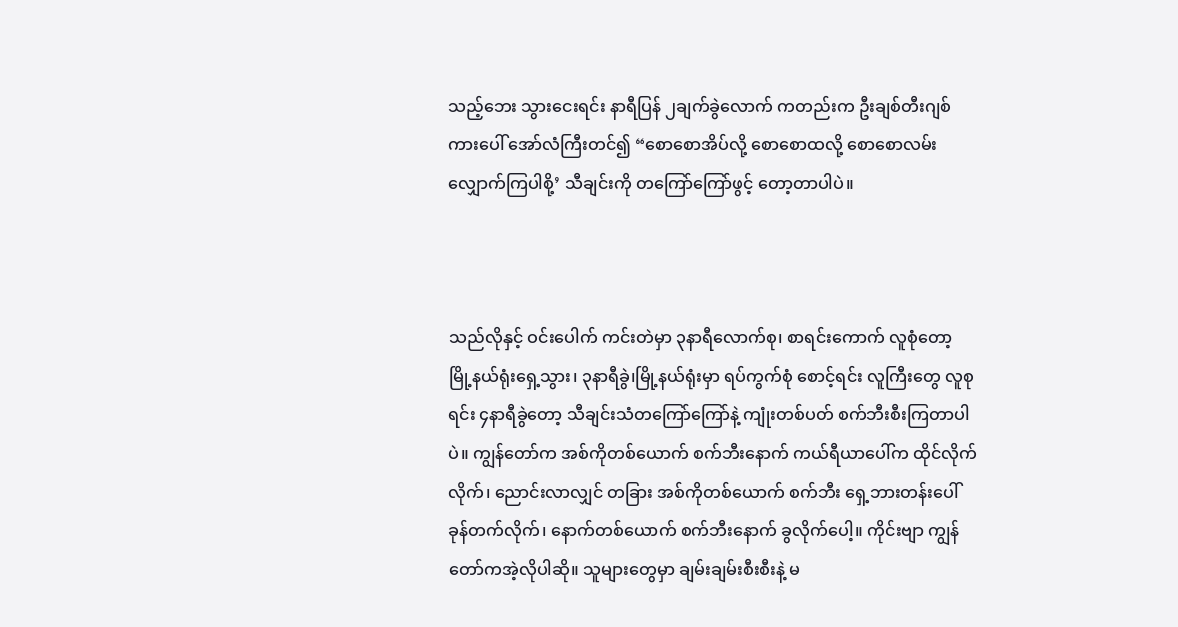သည့်ဘေး သွားငေးရင်း နာရီပြန် ၂ချက်ခွဲလောက် ကတည်းက ဦးချစ်တီးဂျစ်ကားပေါ် အော်လံကြီးတင်၍ “စောစောအိပ်လို့ စောစောထလို့ စောစောလမ်းလျှောက်ကြပါစို့’ သီချင်းကို တကြော်ကြော်ဖွင့် တော့တာပါပဲ။



သည်လိုနှင့် ဝင်းပေါက် ကင်းတဲမှာ ၃နာရီလောက်စု၊ စာရင်းကောက် လူစုံတော့ မြို့နယ်ရုံးရှေ့သွား၊ ၃နာရီခွဲ၊မြို့နယ်ရုံးမှာ ရပ်ကွက်စုံ စောင့်ရင်း လူကြီးတွေ လူစုရင်း ၄နာရီခွဲတော့ သီချင်းသံတကြော်ကြော်နဲ့ ကျုံးတစ်ပတ် စက်ဘီးစီးကြတာပါပဲ။ ကျွန်တော်က အစ်ကိုတစ်ယောက် စက်ဘီးနောက် ကယ်ရီယာပေါ်က ထိုင်လိုက်လိုက်၊ ညောင်းလာလျှင် တခြား အစ်ကိုတစ်ယောက် စက်ဘီး ရှေ့ဘားတန်းပေါ် ခုန်တက်လိုက်၊ နောက်တစ်ယောက် စက်ဘီးနောက် ခွလိုက်ပေါ့။ ကိုင်းဗျာ ကျွန်တော်ကအဲ့လိုပါဆို။ သူများတွေမှာ ချမ်းချမ်းစီးစီးနဲ့ မ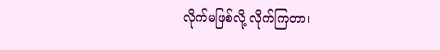လိုက်မဖြစ်လို့ လိုက်ကြတာ၊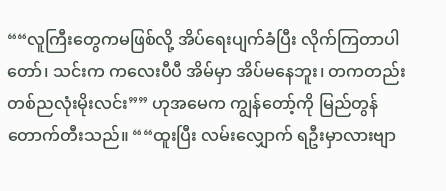““လူကြီးတွေကမဖြစ်လို့ အိပ်ရေးပျက်ခံပြီး လိုက်ကြတာပါတော်၊ သင်းက ကလေးပီပီ အိမ်မှာ အိပ်မနေဘူး၊ တကတည်းတစ်ညလုံးမိုးလင်း”” ဟုအမေက ကျွန်တော့်ကို မြည်တွန်တောက်တီးသည်။ ““ထူးပြီး လမ်းလျှောက် ရဦးမှာလားဗျာ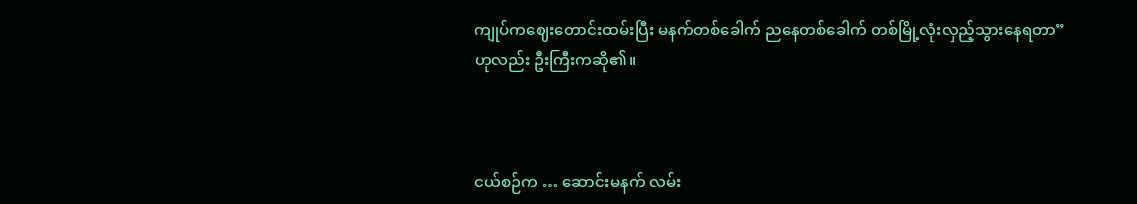ကျုပ်ကဈေးတောင်းထမ်းပြီး မနက်တစ်ခေါက် ညနေတစ်ခေါက် တစ်မြို့လုံးလှည့်သွားနေရတာ” ဟုလည်း ဦးကြီးကဆို၏။



ငယ်စဉ်က … ဆောင်းမနက် လမ်း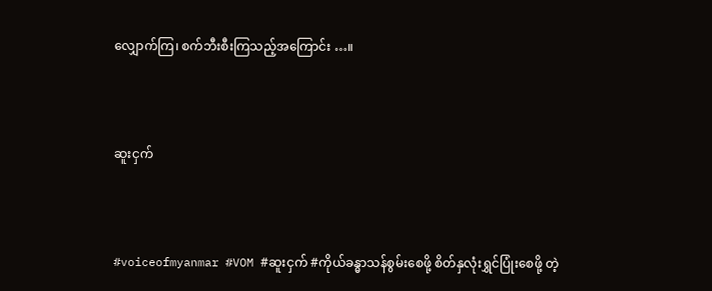လျှောက်ကြ၊ စက်ဘီးစီးကြသည့်အကြောင်း …။



ဆူးငှက်



#voiceofmyanmar #VOM #ဆူးငှက် #ကိုယ်ခန္ဓာသန်စွမ်းစေဖို့ စိတ်နှလုံးရွှင်ပြုံးစေဖို့ တဲ့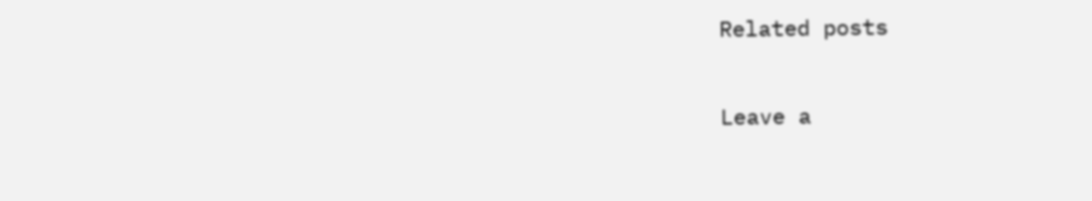Related posts

Leave a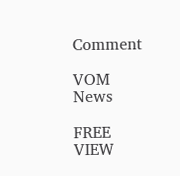Comment

VOM News

FREE
VIEW